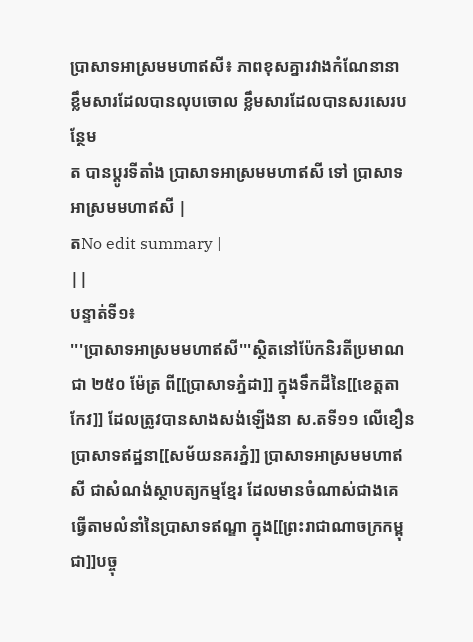ប្រាសាទអាស្រមមហាឥសី៖ ភាពខុសគ្នារវាងកំណែនានា
ខ្លឹមសារដែលបានលុបចោល ខ្លឹមសារដែលបានសរសេរបន្ថែម
ត បានប្ដូរទីតាំង ប្រាសាទអាស្រមមហាឥសី ទៅ ប្រាសាទអាស្រមមហាឥសី |
តNo edit summary |
||
បន្ទាត់ទី១៖
'''ប្រាសាទអាស្រមមហាឥសី'''ស្ថិតនៅប៉ែកនិរតីប្រមាណជា ២៥០ ម៉ែត្រ ពី[[ប្រាសាទភ្នំដា]] ក្នុងទឹកដីនៃ[[ខេត្តតាកែវ]] ដែលត្រូវបានសាងសង់ឡើងនា ស.តទី១១ លើខឿនប្រាសាទឥដ្ឋនា[[សម័យនគរភ្នំ]] ប្រាសាទអាស្រមមហាឥសី ជាសំណង់ស្ថាបត្យកម្មខ្មែរ ដែលមានចំណាស់ជាងគេ ធ្វើតាមលំនាំនៃប្រាសាទឥណ្ឌា ក្នុង[[ព្រះរាជាណាចក្រកម្ពុជា]]បច្ចុ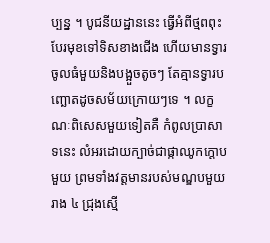ប្បន្ន ។ បូជនីយដ្ឋាននេះ ធ្វើអំពីថ្មពពុះ បែរមុខទៅទិសខាងជើង ហើយមានទ្វារចូលធំមួយនិងបង្អួចតូចៗ តែគ្មានទ្វារបញ្ឆោតដូចសម័យក្រោយៗទេ ។ លក្ខណៈពិសេសមួយទៀតគឺ កំពូលប្រាសាទនេះ លំអរដោយក្បាច់ជាផ្កាឈូកក្តោបមួយ ព្រមទាំងវត្តមានរបស់មណ្ឌបមួយរាង ៤ ជ្រុងស្មើ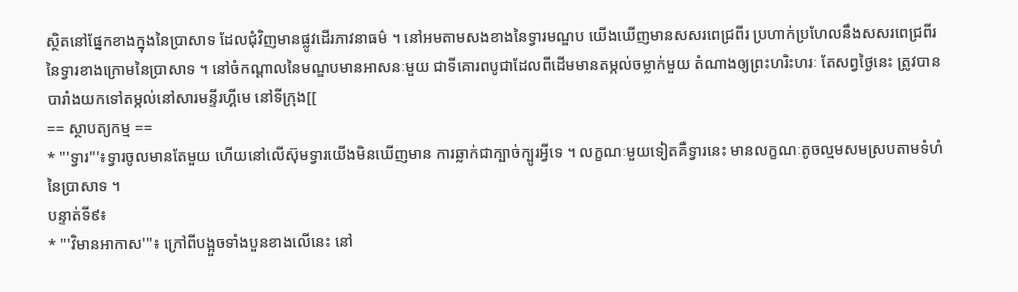ស្ថិតនៅផ្នែកខាងក្នុងនៃប្រាសាទ ដែលជុំវិញមានផ្លូវដើរភាវនាធម៌ ។ នៅអមតាមសងខាងនៃទ្វារមណ្ឌប យើងឃើញមានសសរពេជ្រពីរ ប្រហាក់ប្រហែលនឹងសសរពេជ្រពីរនៃទ្វារខាងក្រោមនៃប្រាសាទ ។ នៅចំកណ្តាលនៃមណ្ឌបមានអាសនៈមួយ ជាទីគោរពបូជាដែលពីដើមមានតម្កល់ចម្លាក់មួយ តំណាងឲ្យព្រះហរិះហរៈ តែសព្វថ្ងៃនេះ ត្រូវបានបារាំងយកទៅតម្កល់នៅសារមន្ទីរហ្គីមេ នៅទីក្រុង[[
== ស្ថាបត្យកម្ម ==
* '''ទ្វារ'''៖ទ្វារចូលមានតែមួយ ហើយនៅលើស៊ុមទ្វារយើងមិនឃើញមាន ការឆ្លាក់ជាក្បាច់ក្បូរអ្វីទេ ។ លក្ខណៈមួយទៀតគឺទ្វារនេះ មានលក្ខណៈតូចល្មមសមស្របតាមទំហំនៃប្រាសាទ ។
បន្ទាត់ទី៩៖
* '''វិមានអាកាស'''៖ ក្រៅពីបង្អួចទាំងបួនខាងលើនេះ នៅ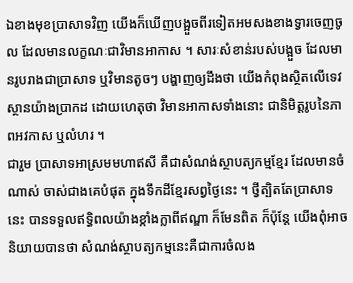ឯខាងមុខប្រាសាទវិញ យើងក៏ឃើញបង្អួចពីរទៀតអមសងខាងទ្វារចេញចូល ដែលមានលក្ខណៈជាវិមានអាកាស ។ សារៈសំខាន់របស់បង្អួច ដែលមានរូបរាងជាប្រាសាទ ឬវិមានតូចៗ បង្ហាញឲ្យដឹងថា យើងកំពុងស្ថិតលើទេវស្ថានយ៉ាងប្រាកដ ដោយហេតុថា វិមានអាកាសទាំងនោះ ជានិមិត្តរូបនៃភាពអវកាស ឬលំហរ ។
ជារួម ប្រាសាទអាស្រមមហាឥសី គឺជាសំណង់ស្ថាបត្យកម្មខ្មែរ ដែលមានចំណាស់ ចាស់ជាងគេបំផុត ក្នុងទឹកដីខ្មែរសព្វថ្ងៃនេះ ។ ថ្វីត្បិតតែប្រាសាទនេះ បានទទួលឥទ្ធិពលយ៉ាងខ្កាំងក្លាពីឥណ្ឌា ក៏មែនពិត ក៏ប៉ុន្តែ យើងពុំអាចនិយាយបានថា សំណង់ស្ថាបត្យកម្មនេះគឺជាការចំលង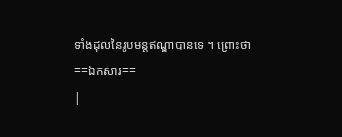ទាំងដុលនៃរូបមន្តឥណ្ឌាបានទេ ។ ព្រោះថា
==ឯកសារ==
|